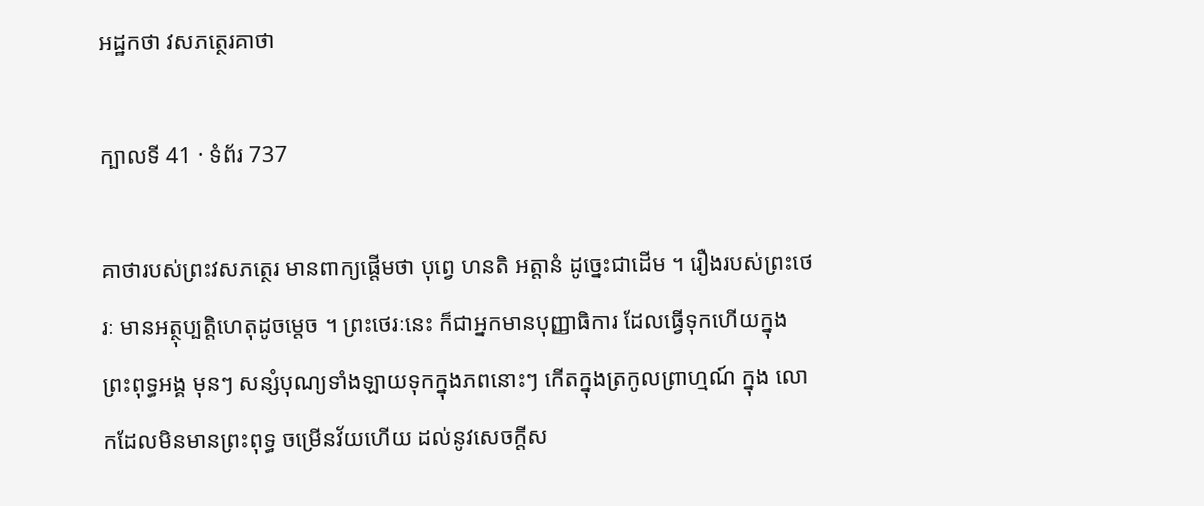អដ្ឋកថា វសភត្ថេរគាថា

ក្បាលទី 41 · ទំព័រ 737

គាថារបស់ព្រះវសភត្ថេរ មានពាក្យផ្តើមថា បុព្វេ ហនតិ អត្តានំ ដូច្នេះជាដើម ។ រឿងរបស់ព្រះថេរៈ មានអត្ថុប្បត្តិហេតុដូចម្តេច ។ ព្រះថេរៈនេះ ក៏ជាអ្នកមានបុញ្ញាធិការ ដែលធ្វើទុកហើយក្នុងព្រះពុទ្ធអង្គ មុនៗ សន្សំបុណ្យទាំងឡាយទុកក្នុងភពនោះៗ កើតក្នុងត្រកូលព្រាហ្មណ៍ ក្នុង លោកដែលមិនមានព្រះពុទ្ធ ចម្រើនវ័យហើយ ដល់នូវសេចក្តីស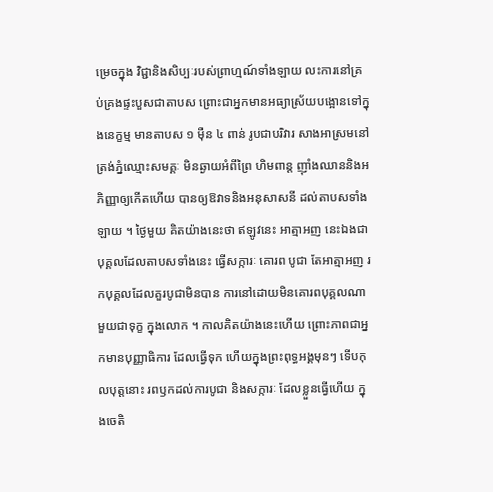ម្រេចក្នុង វិជ្ជានិងសិប្បៈរបស់ព្រាហ្មណ៍ទាំងឡាយ លះការនៅគ្រប់គ្រងផ្ទះបួសជាតាបស ព្រោះជាអ្នកមានអធ្យាស្រ័យបង្អោនទៅក្នុងនេក្ខម្ម មានតាបស ១ ម៉ឺន ៤ ពាន់ រូបជាបរិវារ សាងអាស្រមនៅត្រង់ភ្នំឈ្មោះសមគ្គៈ មិនឆ្ងាយអំពីព្រៃ ហិមពាន្ត ញ៉ាំងឈាននិងអភិញ្ញាឲ្យកើតហើយ បានឲ្យឱវាទនិងអនុសាសនី ដល់តាបសទាំងឡាយ ។ ថ្ងៃមួយ គិតយ៉ាងនេះថា ឥឡូវនេះ អាត្មាអញ នេះឯងជាបុគ្គលដែលតាបសទាំងនេះ ធ្វើសក្ការៈ គោរព បូជា តែអាត្មាអញ រកបុគ្គលដែលគួរបូជាមិនបាន ការនៅដោយមិនគោរពបុគ្គលណាមួយជាទុក្ខ ក្នុងលោក ។ កាលគិតយ៉ាងនេះហើយ ព្រោះភាពជាអ្នកមានបុញ្ញាធិការ ដែលធ្វើទុក ហើយក្នុងព្រះពុទ្ធអង្គមុនៗ ទើបកុលបុត្តនោះ រពឫកដល់ការបូជា និងសក្ការៈ ដែលខ្លួនធ្វើហើយ ក្នុងចេតិ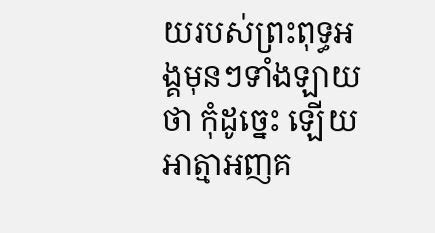យរបស់ព្រះពុទ្ធអង្គមុនៗទាំងឡាយថា កុំដូច្នេះ ឡើយ អាត្មាអញគ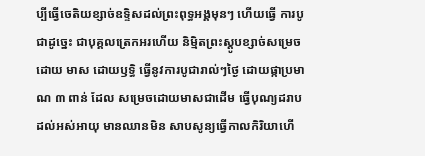ប្បីធ្វើចេតិយខ្សាច់ឧទ្ទិសដល់ព្រះពុទ្ធអង្គមុនៗ ហើយធ្វើ ការបូជាដូច្នេះ ជាបុគ្គលត្រេកអរហើយ និម្មិតព្រះស្តូបខ្សាច់សម្រេចដោយ មាស ដោយឫទ្ធិ ធ្វើនូវការបូជារាល់ៗថ្ងៃ ដោយផ្កាប្រមាណ ៣ ពាន់ ដែល សម្រេចដោយមាសជាដើម ធ្វើបុណ្យដរាបដល់អស់អាយុ មានឈានមិន សាបសូន្យធ្វើកាលកិរិយាហើ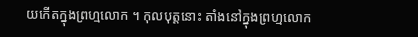យកើតក្នុងព្រហ្មលោក ។ កុលបុត្តនោះ តាំងនៅក្នុងព្រហ្មលោក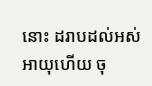នោះ ដរាបដល់អស់អាយុហើយ ចុ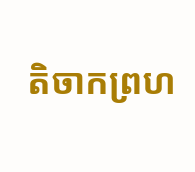តិចាកព្រហ